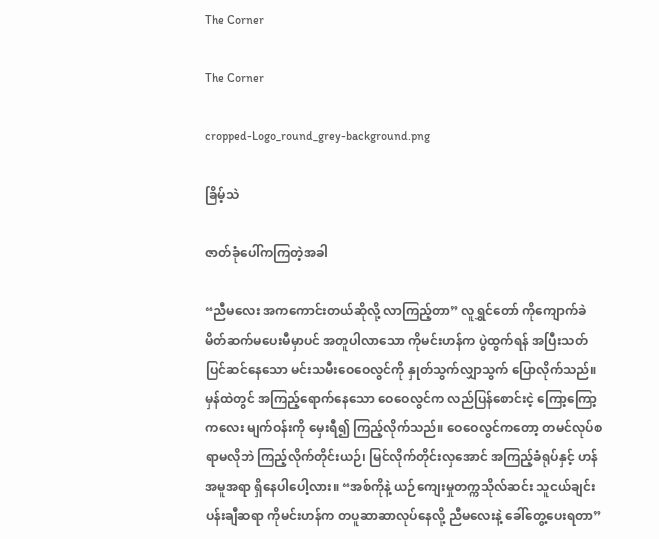The Corner

The Corner

cropped-Logo_round_grey-background.png

ခြိမ့်သဲ

ဇာတ်ခုံပေါ်ကကြတဲ့အခါ

“ညီမလေး အကကောင်းတယ်ဆိုလို့ လာကြည့်တာ” လူရွှင်တော် ကိုကျောက်ခဲ မိတ်ဆက်မပေးမီမှာပင် အတူပါလာသော ကိုမင်းဟန်က ပွဲထွက်ရန် အပြီးသတ် ပြင်ဆင်နေသော မင်းသမီးဝေဝေလွင်ကို နှုတ်သွက်လျှာသွက် ပြောလိုက်သည်။ မှန်ထဲတွင် အကြည့်ရောက်နေသော ဝေဝေလွင်က လည်ပြန်စောင်းငဲ့ ကြော့ကြော့ကလေး မျက်ဝန်းကို မှေးရီ၍ ကြည့်လိုက်သည်။ ဝေဝေလွင်ကတော့ တမင်လုပ်စရာမလိုဘဲ ကြည့်လိုက်တိုင်းယဉ်၊ မြင်လိုက်တိုင်းလှအောင် အကြည့်ခံရုပ်နှင့် ဟန်အမူအရာ ရှိနေပါပေါ့လား။ “အစ်ကိုနဲ့ ယဉ်ကျေးမှုတက္ကသိုလ်ဆင်း သူငယ်ချင်း ပန်းချီဆရာ ကိုမင်းဟန်က တပူဆာဆာလုပ်နေလို့ ညီမလေးနဲ့ ခေါ်တွေ့ပေးရတာ”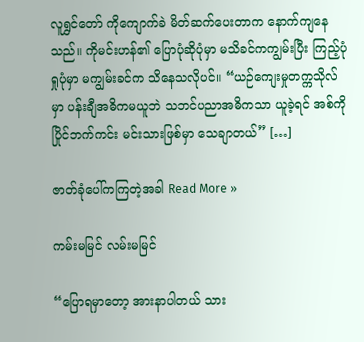လူရွှင်တော် ကိုကျောက်ခဲ မိတ်ဆက်ပေးတာက နောက်ကျနေသည်။ ကိုမင်းဟန်၏ ပြောပုံဆိုပုံမှာ မသိခင်ကကျွမ်းပြီး ကြည့်ပုံရှုပုံမှာ မကျွမ်းခင်က သိနေသလိုပင်။ “ယဉ်ကျေးမှုတက္ကသိုလ်မှာ ပန်းချီအဓိကမယူဘဲ သဘင်ပညာအဓိကသာ ယူခဲ့ရင် အစ်ကို ပြိုင်ဘက်ကင်း မင်းသားဖြစ်မှာ သေချာတယ်” […]

ဇာတ်ခုံပေါ်ကကြတဲ့အခါ Read More »

ကမ်းမမြင် လမ်းမမြင်

“ပြောရမှာတော့ အားနာပါတယ် သား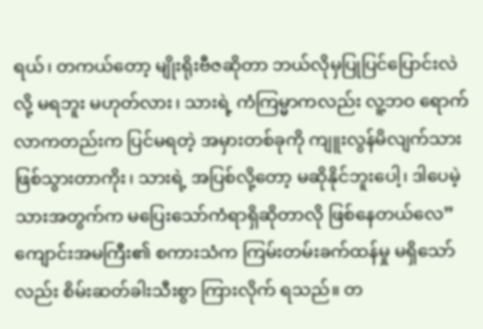ရယ်၊ တကယ်တော့ မျိုးရိုးဗီဇဆိုတာ ဘယ်လိုမှပြုပြင်ပြောင်းလဲလို့ မရဘူး မဟုတ်လား၊ သားရဲ့ ကံကြမ္မာကလည်း လူ့ဘဝ ရောက်လာကတည်းက ပြင်မရတဲ့ အမှားတစ်ခုကို ကျူးလွန်မိလျက်သား ဖြစ်သွားတာကိုး၊ သားရဲ့ အပြစ်လို့တော့ မဆိုနိုင်ဘူးပေါ့၊ ဒါပေမဲ့ သားအတွက်က မပြေးသော်ကံရာရှိဆိုတာလို ဖြစ်နေတယ်လေ” ကျောင်းအမကြီး၏ စကားသံက ကြမ်းတမ်းခက်ထန်မှု မရှိသော်လည်း စိမ်းဆတ်ခါးသီးစွာ ကြားလိုက် ရသည်။ တ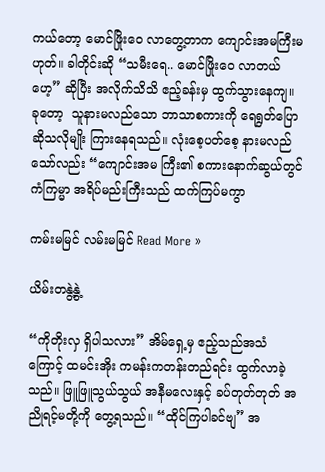ကယ်တော့ မောင်ဖြိုးဝေ လာတွေ့တာက ကျောင်းအမကြီးမဟုတ်။ ခါတိုင်းဆို “သမီးရေ.. မောင်ဖြိုးဝေ လာတယ်ဟေ့” ဆိုပြီး အလိုက်သိသိ ဧည့်ခန်းမှ ထွက်သွားနေကျ။  ခုတော့  သူနားမလည်သော ဘာသာစကားကို ရေရွတ်ပြောဆိုသလိုမျိုး ကြားနေရသည်။ လုံးစေ့ပတ်စေ့ နားမလည်သော်လည်း “ကျောင်းအမ ကြီး၏ စကားနောက်ဆွယ်တွင် ကံကြမ္မာ အရိပ်မည်းကြီးသည် ထက်ကြပ်မကွာ

ကမ်းမမြင် လမ်းမမြင် Read More »

ယိမ်းတနွဲ့နွဲ့

“ကိုတိုးလှ ရှိပါသလား” အိမ်ရှေ့မှ ဧည့်သည်အသံကြောင့် ထမင်းအိုး ကမန်းကတန်းတည်ရင်း ထွက်လာခဲ့သည်။ ဖြူဖြူသွယ်သွယ် အနီမလေးနှင့် ခပ်တုတ်တုတ် အညိုရင့်မတို့ကို တွေ့ရသည်။ “ထိုင်ကြပါခင်ဗျ” အ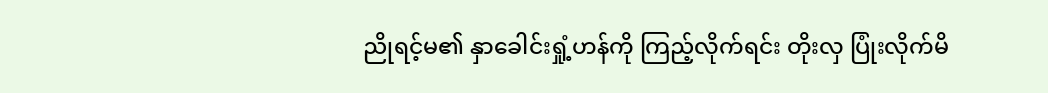ညိုရင့်မ၏ နှာခေါင်းရှုံ့ဟန်ကို ကြည့်လိုက်ရင်း တိုးလှ ပြုံးလိုက်မိ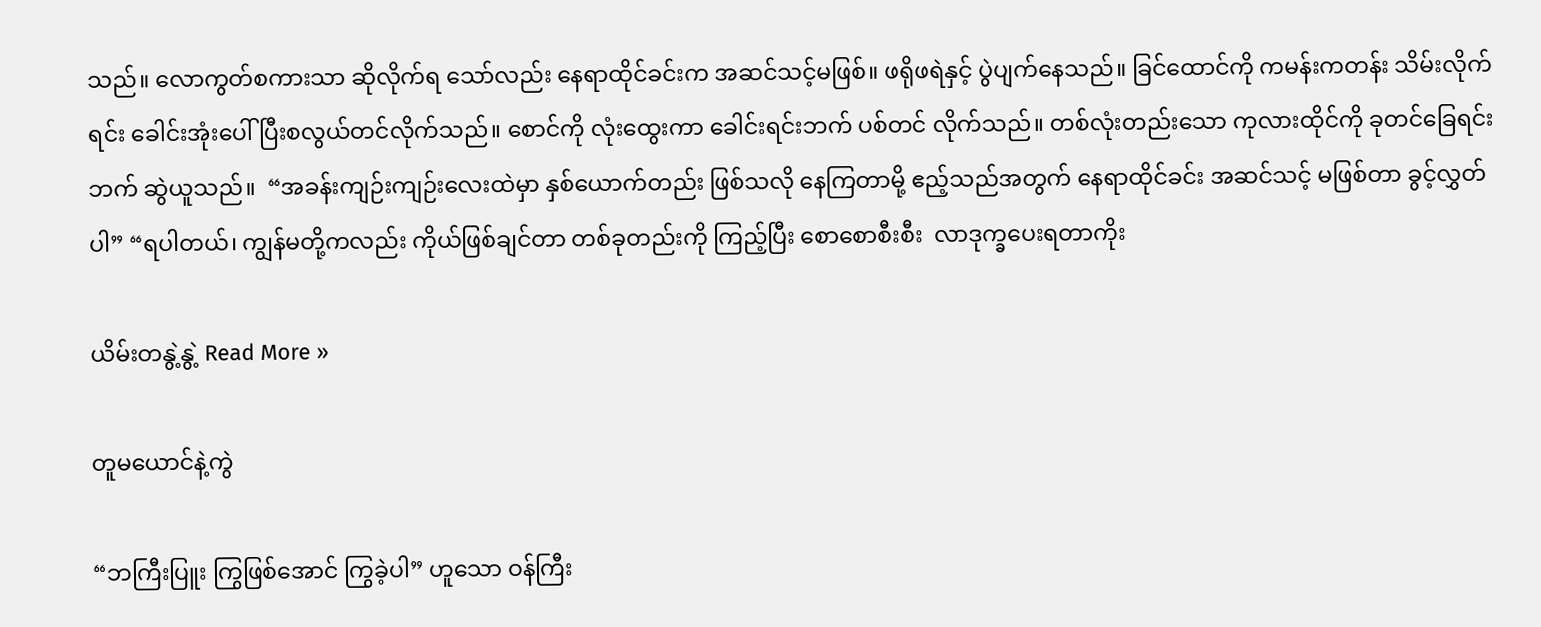သည်။ လောကွတ်စကားသာ ဆိုလိုက်ရ သော်လည်း နေရာထိုင်ခင်းက အဆင်သင့်မဖြစ်။ ဖရိုဖရဲနှင့် ပွဲပျက်နေသည်။ ခြင်ထောင်ကို ကမန်းကတန်း သိမ်းလိုက်ရင်း ခေါင်းအုံးပေါ် ပြီးစလွယ်တင်လိုက်သည်။ စောင်ကို လုံးထွေးကာ ခေါင်းရင်းဘက် ပစ်တင် လိုက်သည်။ တစ်လုံးတည်းသော ကုလားထိုင်ကို ခုတင်ခြေရင်းဘက် ဆွဲယူသည်။  “အခန်းကျဉ်းကျဉ်းလေးထဲမှာ နှစ်ယောက်တည်း ဖြစ်သလို နေကြတာမို့ ဧည့်သည်အတွက် နေရာထိုင်ခင်း အဆင်သင့် မဖြစ်တာ ခွင့်လွှတ်ပါ” “ရပါတယ်၊ ကျွန်မတို့ကလည်း ကိုယ်ဖြစ်ချင်တာ တစ်ခုတည်းကို ကြည့်ပြီး စောစောစီးစီး  လာဒုက္ခပေးရတာကိုး

ယိမ်းတနွဲ့နွဲ့ Read More »

တူမယောင်နဲ့ကွဲ

“ဘကြီးပြူး ကြွဖြစ်အောင် ကြွခဲ့ပါ” ဟူသော ဝန်ကြီး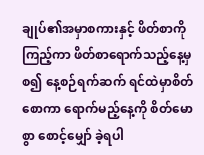ချုပ်၏အမှာစကားနှင့် ဖိတ်စာကိုကြည့်ကာ ဖိတ်စာရောက်သည့်နေ့မှစ၍ နေ့စဉ်ရက်ဆက် ရင်ထဲမှာစိတ်စောကာ ရောက်မည့်နေ့ကို စိတ်မောစွာ စောင့်မျှော် ခဲ့ရပါ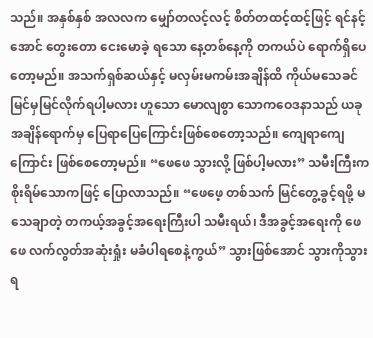သည်။ အနှစ်နှစ် အလလက မျှော်တလင့်လင့် စိတ်တထင့်ထင့်ဖြင့် ရင်နင့်အောင် တွေးတော ငေးမောခဲ့ ရသော နေ့တစ်နေ့ကို တကယ်ပဲ ရောက်ရှိပေတော့မည်။ အသက်ရှစ်ဆယ်နှင့် မလှမ်းမကမ်းအချိန်ထိ ကိုယ်မသေခင် မြင်မှမြင်လိုက်ရပါ့မလား ဟူသော မောလျစွာ သောကဝေဒနာသည် ယခုအချိန်ရောက်မှ ပြေရာပြေကြောင်းဖြစ်စေတော့သည်။ ကျေရာကျေကြောင်း ဖြစ်စေတော့မည်။ “ဖေဖေ သွားလို့ ဖြစ်ပါ့မလား” သမီးကြီးက စိုးရိမ်သောကဖြင့် ပြောလာသည်။ “ဖေဖေ့ တစ်သက် မြင်တွေ့ခွင့်ရဖို့ မသေချာတဲ့ တကယ့်အခွင့်အရေးကြီးပါ သမီးရယ်၊ ဒီအခွင့်အရေးကို ဖေဖေ လက်လွတ်အဆုံးရှုံး မခံပါရစေနဲ့ကွယ်” သွားဖြစ်အောင် သွားကိုသွားရ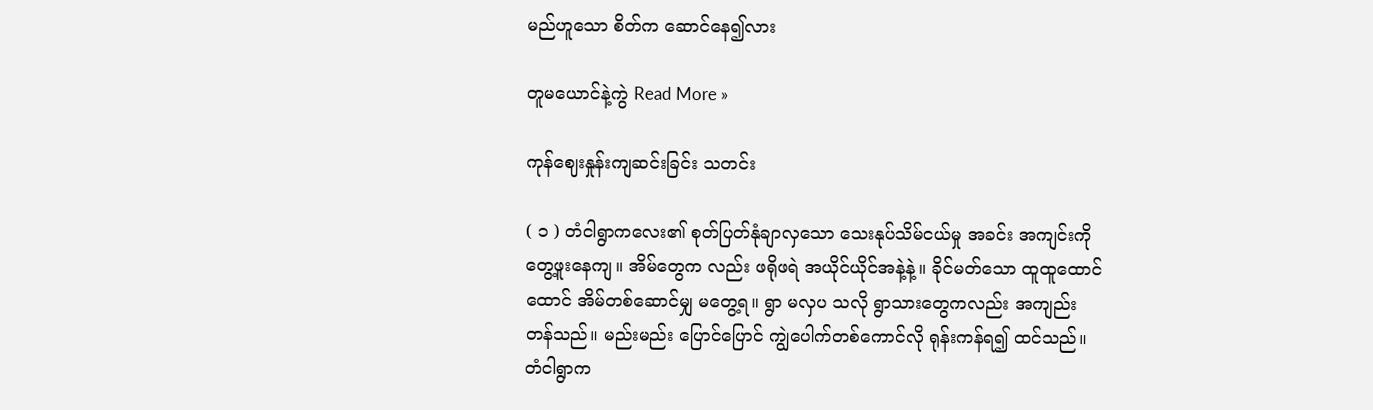မည်ဟူသော စိတ်က ဆောင်နေ၍လား

တူမယောင်နဲ့ကွဲ Read More »

ကုန်ဈေးနှုန်းကျဆင်းခြင်း သတင်း

( ၁ ) တံငါရွာကလေး၏ စုတ်ပြတ်နုံချာလှသော သေးနုပ်သိမ်ငယ်မှု အခင်း အကျင်းကို တွေ့ဖူးနေကျ။ အိမ်တွေက လည်း ဖရိုဖရဲ အယိုင်ယိုင်အနဲ့နဲ့။ ခိုင်မတ်သော ထူထူထောင်ထောင် အိမ်တစ်ဆောင်မျှ မတွေ့ရ။ ရွာ မလှပ သလို ရွာသားတွေကလည်း အကျည်းတန်သည်။ မည်းမည်း ပြောင်ပြောင် ကျွဲပေါက်တစ်ကောင်လို ရုန်းကန်ရ၍ ထင်သည်။ တံငါရွာက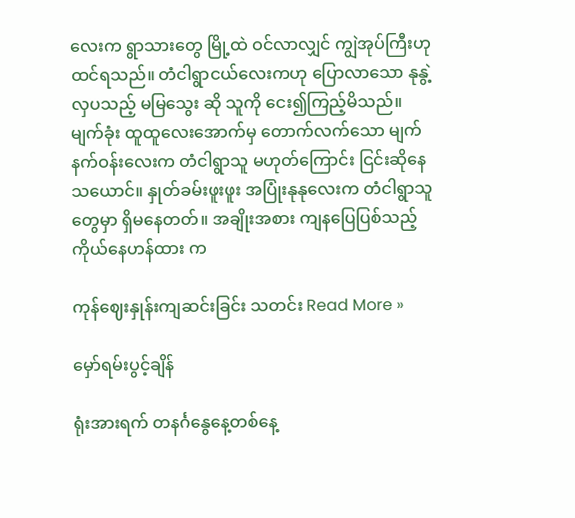လေးက ရွာသားတွေ မြို့ထဲ ဝင်လာလျှင် ကျွဲအုပ်ကြီးဟု ထင်ရသည်။ တံငါရွာငယ်လေးကဟု ပြောလာသော နုနွဲ့လှပသည့် မမြသွေး ဆို သူကို ငေး၍ကြည့်မိသည်။ မျက်ခုံး ထူထူလေးအောက်မှ တောက်လက်သော မျက်နက်ဝန်းလေးက တံငါရွာသူ မဟုတ်ကြောင်း ငြင်းဆိုနေသယောင်။ နှုတ်ခမ်းဖူးဖူး အပြုံးနုနုလေးက တံငါရွာသူတွေမှာ ရှိမနေတတ်။ အချိုးအစား ကျနပြေပြစ်သည့် ကိုယ်နေဟန်ထား က

ကုန်ဈေးနှုန်းကျဆင်းခြင်း သတင်း Read More »

မှော်ရမ်းပွင့်ချိန်

ရုံးအားရက် တနင်္ဂနွေနေ့တစ်နေ့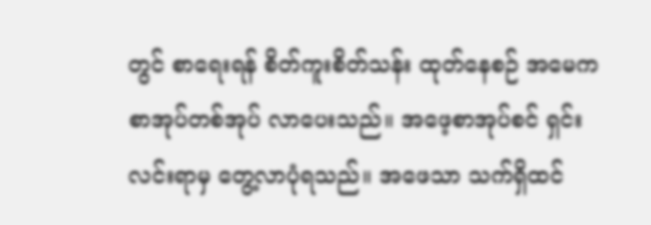တွင် စာရေးရန် စိတ်ကူးစိတ်သန်း ထုတ်နေစဉ် အမေက စာအုပ်တစ်အုပ် လာပေးသည်။ အဖေ့စာအုပ်စင် ရှင်းလင်းရာမှ တွေ့လာပုံရသည်။ အဖေသာ သက်ရှိထင်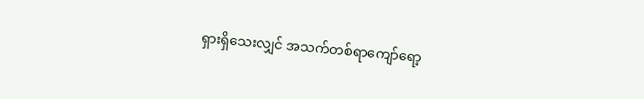ရှားရှိသေးလျှင် အသက်တစ်ရာ‌ကျော်ရော့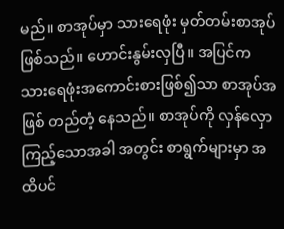မည်။ စာအုပ်မှာ သားရေဖုံး မှတ်တမ်းစာအုပ် ဖြစ်သည်။ ဟောင်းနွမ်းလှပြီ။ အပြင်က သားရေဖုံးအကောင်းစားဖြစ်၍သာ စာအုပ်အဖြစ် တည်တံ့ နေသည်။ စာအုပ်ကို လှန်လှောကြည့်သောအခါ အတွင်း စာရွက်များမှာ အထိပင်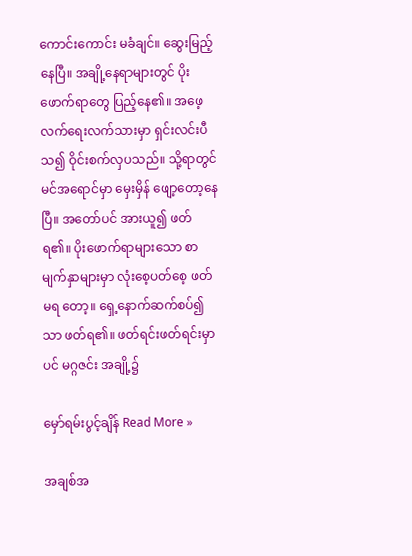ကောင်းကောင်း မခံချင်။ ဆွေးမြည့်နေပြီ။ အချို့နေရာများတွင် ပိုးဖောက်ရာတွေ ပြည့်နေ၏။ အဖေ့လက်ရေးလက်သားမှာ ရှင်းလင်းပီသ၍ ဝိုင်းစက်လှပသည်။ သို့ရာတွင် မင်အရောင်မှာ မှေးမှိန် ဖျော့တော့နေပြီ။ အတော်ပင် အားယူ၍ ဖတ်ရ၏။ ပိုးဖောက်ရာများသော စာမျက်နှာများမှာ လုံးစေ့ပတ်စေ့ ဖတ်မရ တော့။ ရှေ့နောက်ဆက်စပ်၍သာ ဖတ်ရ၏။ ဖတ်ရင်းဖတ်ရင်းမှာပင် မဂ္ဂဇင်း အချို့၌

မှော်ရမ်းပွင့်ချိန် Read More »

အချစ်အ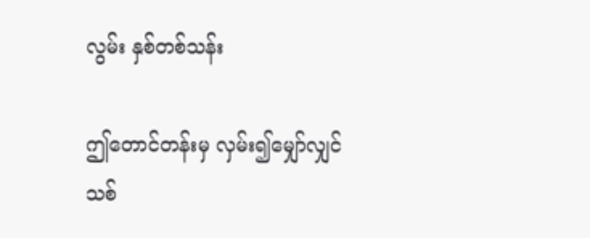လွမ်း နှစ်တစ်သန်း

ဤတောင်တန်းမှ လှမ်း၍မျှော်လျှင် သစ်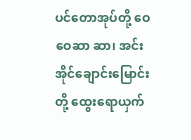ပင်တောအုပ်တို့ ဝေဝေဆာ ဆာ၊ အင်းအိုင်ချောင်းမြောင်းတို့ ထွေးရောယှက်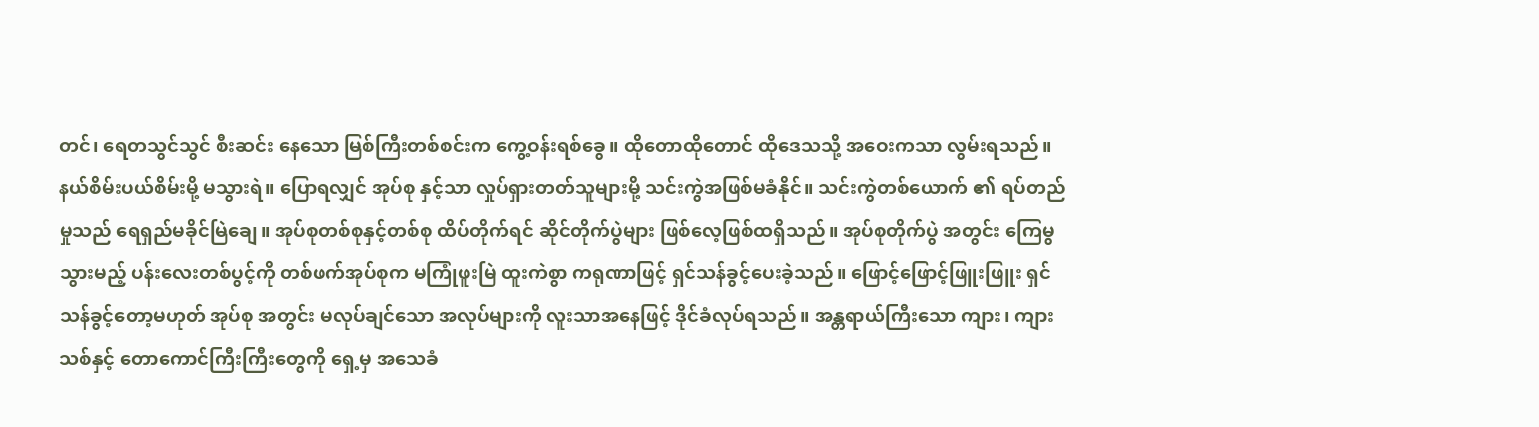တင်၊ ရေတသွင်သွင် စီးဆင်း နေသော မြစ်ကြီးတစ်စင်းက ကွေ့ဝန်းရစ်ခွေ။ ထိုတောထိုတောင် ထိုဒေသသို့ အဝေးကသာ လွမ်းရသည်။ နယ်စိမ်းပယ်စိမ်းမို့ မသွားရဲ။ ပြောရလျှင် အုပ်စု နှင့်သာ လှုပ်ရှားတတ်သူများမို့ သင်းကွဲအဖြစ်မခံနိုင်။ သင်းကွဲတစ်ယောက် ၏ ရပ်တည်မှုသည် ရေရှည်မခိုင်မြဲချေ။ အုပ်စုတစ်စုနှင့်တစ်စု ထိပ်တိုက်ရင် ဆိုင်တိုက်ပွဲများ ဖြစ်လေ့ဖြစ်ထရှိသည်။ အုပ်စုတိုက်ပွဲ အတွင်း ကြေမွသွားမည့် ပန်းလေးတစ်ပွင့်ကို တစ်ဖက်အုပ်စုက မကြုံဖူးမြဲ ထူးကဲစွာ ကရုဏာဖြင့် ရှင်သန်ခွင့်ပေးခဲ့သည်။ ဖြောင့်ဖြောင့်ဖြူးဖြူး ရှင်သန်ခွင့်တော့မဟုတ် အုပ်စု အတွင်း မလုပ်ချင်သော အလုပ်များကို လူးသာအနေဖြင့် ဒိုင်ခံလုပ်ရသည်။ အန္တရာယ်ကြီးသော ကျား၊ ကျားသစ်နှင့် တောကောင်ကြီးကြီးတွေကို ရှေ့မှ အသေခံ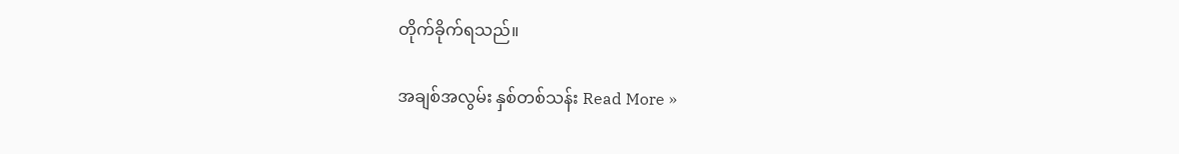တိုက်ခိုက်ရသည်။

အချစ်အလွမ်း နှစ်တစ်သန်း Read More »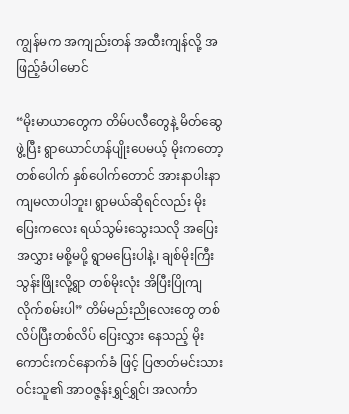ကျွန်မက အကျည်းတန် အထီးကျန်လို့ အဖြည့်ခံပါမောင်

“မိုးမာယာတွေက တိမ်ပလီတွေနဲ့ မိတ်ဆွေဖွဲ့ပြီး ရွာယောင်ဟန်ပျိုးပေမယ့် မိုးကတော့ တစ်ပေါက် နှစ်ပေါက်တောင် အားနာပါးနာ ကျမလာပါဘူး၊ ရွာမယ်ဆိုရင်လည်း မိုးပြေးကလေး ရယ်သွမ်းသွေးသလို အပြေးအလွှား မစို့မပို့ ရွာမပြေးပါနဲ့၊ ချစ်မိုးကြီးသွန်းဖြိုးလို့ရွာ တစ်မိုးလုံး အိပြီးပြိုကျ လိုက်စမ်းပါ” တိမ်မည်းညိုလေးတွေ တစ်လိပ်ပြီးတစ်လိပ် ပြေးလွှား နေသည့် မိုးကောင်းကင်နောက်ခံ ဖြင့် ပြဇာတ်မင်းသား ဝင်းသူ၏ အာဝဇ္ဇန်းရွှင်ရွှင်၊ အလင်္ကာ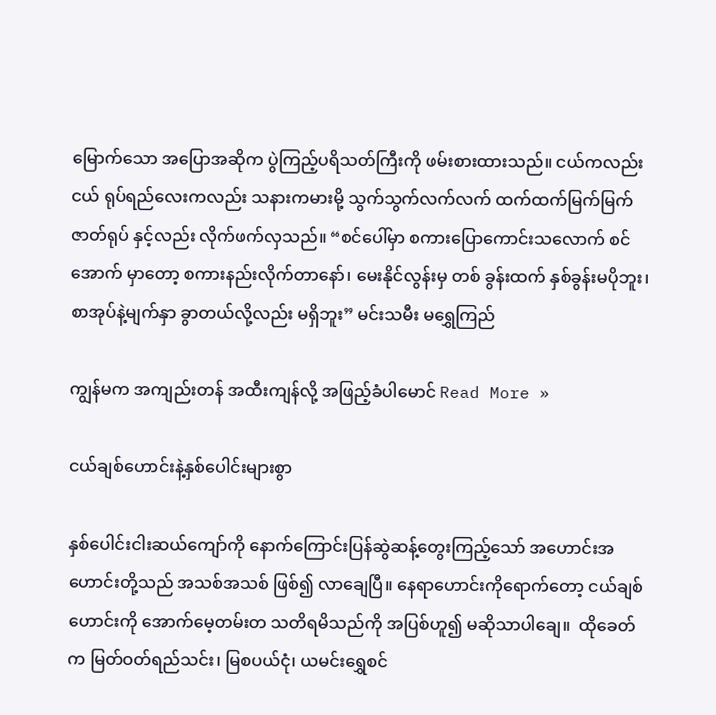မြောက်သော အပြောအဆိုက ပွဲကြည့်ပရိသတ်ကြီးကို ဖမ်းစားထားသည်။ ငယ်ကလည်း ငယ် ရုပ်ရည်လေးကလည်း သနားကမားမို့ သွက်သွက်လက်လက် ထက်ထက်မြက်မြက် ဇာတ်ရုပ် နှင့်လည်း လိုက်ဖက်လှသည်။ “စင်ပေါ်မှာ စကားပြောကောင်းသလောက် စင်အောက် မှာတော့ စကားနည်းလိုက်တာနော်၊ မေးနိုင်လွန်းမှ တစ် ခွန်းထက် နှစ်ခွန်းမပိုဘူး၊ စာအုပ်နဲ့မျက်နှာ ခွာတယ်လို့လည်း မရှိဘူး” မင်းသမီး မရွှေကြည်

ကျွန်မက အကျည်းတန် အထီးကျန်လို့ အဖြည့်ခံပါမောင် Read More »

ငယ်ချစ်ဟောင်းနဲ့နှစ်ပေါင်းများစွာ

နှစ်ပေါင်းငါးဆယ်ကျော်ကို နောက်ကြောင်းပြန်ဆွဲဆန့်တွေးကြည့်သော် အဟောင်းအဟောင်းတို့သည် အသစ်အသစ် ဖြစ်၍ လာချေပြီ။ နေရာဟောင်းကိုရောက်တော့ ငယ်ချစ်ဟောင်းကို အောက်မေ့တမ်းတ သတိရမိသည်ကို အပြစ်ဟူ၍ မဆိုသာပါချေ။  ထိုခေတ်က မြတ်ဝတ်ရည်သင်း၊ မြစပယ်ငုံ၊ ယမင်းရွှေစင်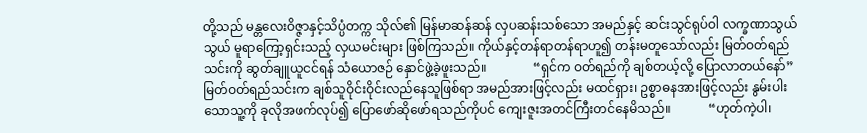တို့သည် မန္တလေးဝိဇ္ဇာနှင့်သိပ္ပံတက္က သိုလ်၏ မြန်မာဆန်ဆန် လှပဆန်းသစ်သော အမည်နှင့် ဆင်းသွင်ရုပ်ဝါ လက္ခဏာသွယ်သွယ် မူရာကြော့ရှင်းသည့် လှယမင်းများ ဖြစ်ကြသည်။ ကိုယ်နှင့်တန်ရာတန်ရာဟူ၍ တန်းမတူသော်လည်း မြတ်ဝတ်ရည်သင်းကို ဆွတ်ချူယူငင်ရန် သံယောဇဉ် နှောင်ဖွဲ့ခဲ့ဖူးသည်။               “ရှင်က ဝတ်ရည်ကို ချစ်တယ့်လို့ ပြောလာတယ်နော်”  မြတ်ဝတ်ရည်သင်းက ချစ်သူဝိုင်းဝိုင်းလည်နေသူဖြစ်ရာ အမည်အားဖြင့်လည်း မထင်ရှား၊ ဥစ္စာဓနအားဖြင့်လည်း နွမ်းပါးသောသူ့ကို ခုလိုအဖက်လုပ်၍ ပြောဖော်ဆိုဖော်ရသည်ကိုပင် ကျေးဇူးအတင်ကြီးတင်နေမိသည်။            “ဟုတ်ကဲ့ပါ၊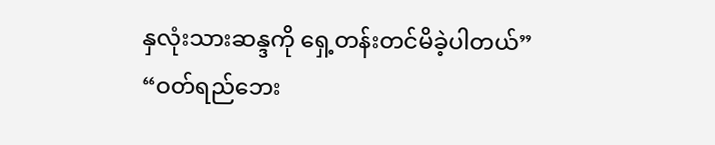နှလုံးသားဆန္ဒကို ရှေ့တန်းတင်မိခဲ့ပါတယ်”            “ဝတ်ရည်ဘေး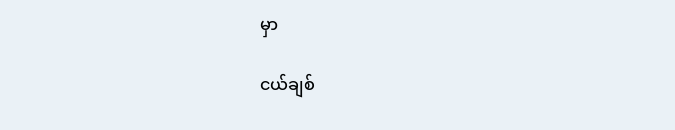မှာ

ငယ်ချစ်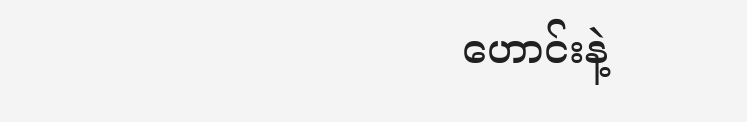ဟောင်းနဲ့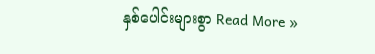နှစ်ပေါင်းများစွာ Read More »